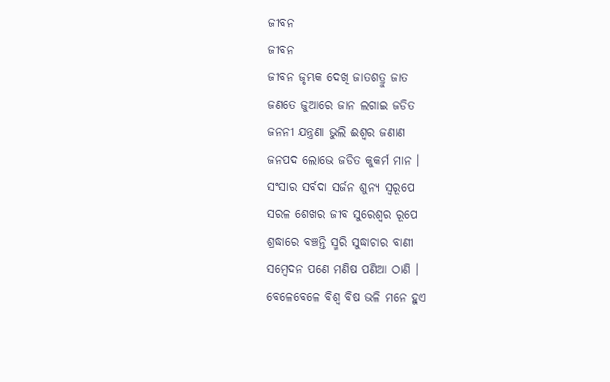ଜୀବନ
ଜୀବନ
ଜୀବନ ଜୃମ୍ଭକ ଦେଖି ଜାତଶତ୍ରୁ ଜାତ
ଜଣତେ ଜୁଆରେ ଜାନ ଲଗାଇ ଜଡିତ
ଜନନୀ ଯନ୍ତ୍ରଣା ଭୁଲି ଈଶ୍ୱର ଜଣାଣ
ଜନପଦ ଲୋଭେ ଜଡିତ କୁକର୍ମ ମାନ ।
ସଂସାର ସର୍ବଦା ସର୍ଜନ ଶୁନ୍ୟ ସ୍ୱରୂପେ
ସରଳ ଶେଖର ଜୀବ ସୁରେଶ୍ୱର ରୂପେ
ଶ୍ରଦ୍ଧାରେ ବଞ୍ଚନ୍ତି ସ୍ମରି ସୁଦ୍ଧାଚାର ବାଣୀ
ସମ୍ବେଦନ ପଣେ ମଣିଷ ପଣିଆ ଠାଣି ।
ବେଳେବେଳେ ବିଶ୍ୱ ବିଷ ଭଳି ମନେ ହୁଏ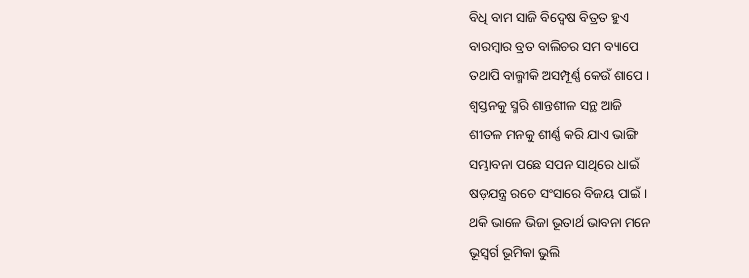ବିଧି ବାମ ସାଜି ବିଦ୍ୱେଷ ବିତ୍ରତ ହୁଏ
ବାରମ୍ବାର ବ୍ରତ ବାଲିଚର ସମ ବ୍ୟାପେ
ତଥାପି ବାଲ୍ମୀକି ଅସମ୍ପୂର୍ଣ୍ଣ କେଉଁ ଶାପେ ।
ଶ୍ୱସ୍ତନକୁ ସ୍ମରି ଶାନ୍ତଶୀଳ ସନ୍ଥ ଆଜି
ଶୀତଳ ମନକୁ ଶୀର୍ଣ୍ଣ କରି ଯାଏ ଭାଙ୍ଗି
ସମ୍ଭାବନା ପଛେ ସପନ ସାଥିରେ ଧାଇଁ
ଷଡ଼ଯନ୍ତ୍ର ରଚେ ସଂସାରେ ବିଜୟ ପାଇଁ ।
ଥକି ଭାଳେ ଭିଜା ଭୂତାର୍ଥ ଭାବନା ମନେ
ଭୂସ୍ବର୍ଗ ଭୂମିକା ଭୁଲି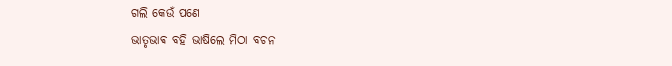ଗଲି କେଉଁ ପଣେ
ଭାତୃଭାଵ ବହି ଭାଷିଲେ ମିଠା ବଚନ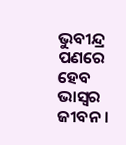ଭୁବୀନ୍ଦ୍ର ପଣରେ ହେବ ଭାସ୍ୱର ଜୀବନ।